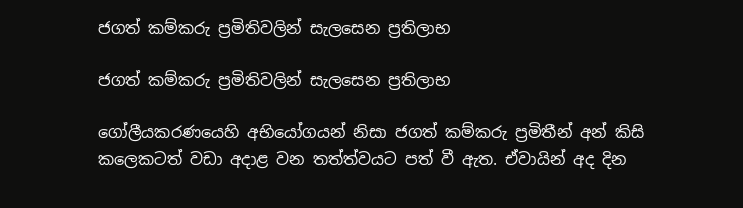ජගත් කම්කරු ප්‍රමිතිවලින් සැලසෙන ප්‍රතිලාභ

ජගත් කම්කරු ප්‍රමිතිවලින් සැලසෙන ප්‍රතිලාභ

ගෝලීයකරණයෙහි අභියෝගයන් නිසා ජගත් කම්කරු ප්‍රමිතීන් අන් කිසි කලෙකටත් වඩා අදාළ වන තත්ත්වයට පත් වී ඇත. ඒවායින් අද දින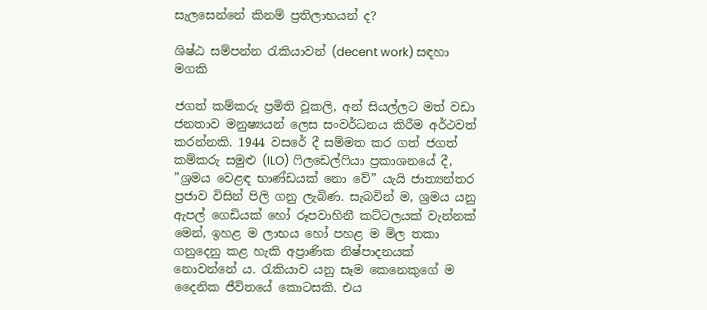සැලසෙන්නේ කිනම් ප්‍රතිලාභයන් ද?

ශිෂ්ඨ සම්පන්න රැකියාවන් (decent work) සඳහා මගකි

ජගත් කම්කරු ප්‍රමිති වූකලි, අන් සියල්ලට මත් වඩා ජනතාව මනුෂ්‍යයන් ලෙස සංවර්ධනය කිරීම අර්ථවත් කරන්නකි. 1944 වසරේ දී සම්මත කර ගත් ජගත් කම්කරු සමුළු (ILO) ෆිලඩෙල්ෆියා ප්‍රකාශනයේ දී, ”ශ්‍රමය වෙළඳ භාණ්ඩයක් නො වේ” යැයි ජාත්‍යන්තර ප්‍රජාව විසින් පිලි ගනු ලැබිණ. සැබවින් ම, ශ්‍රමය යනු ඇපල් ගෙඩියක් හෝ රූපවාහිනී කට්ටලයක් වැන්නක් මෙන්, ඉහළ ම ලාභය හෝ පහළ ම මිල තකා ගනුදෙනු කළ හැකි අප්‍රාණික නිෂ්පාදනයක් නොවන්නේ ය. රැකියාව යනු සෑම කෙනෙකුගේ ම දෛනික ජීවිතයේ කොටසකි. එය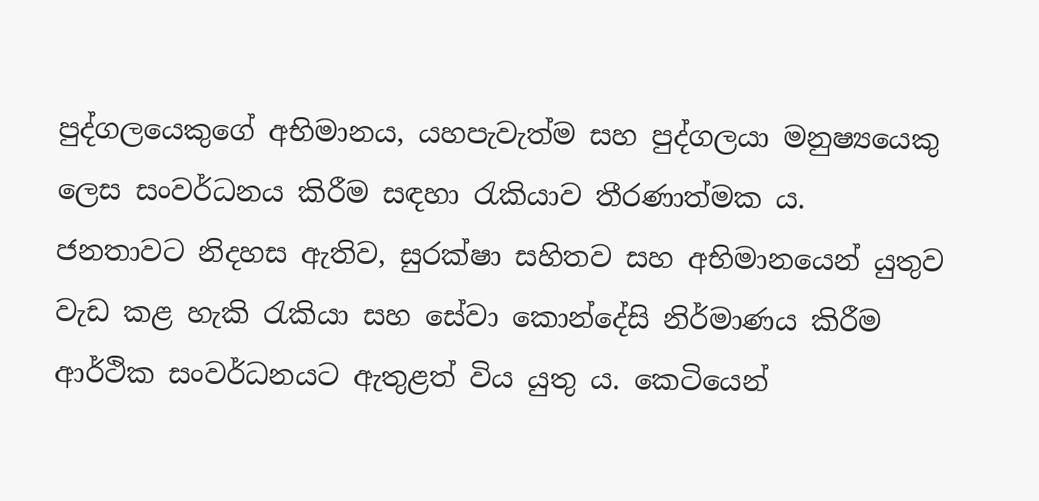පුද්ගලයෙකුගේ අභිමානය, යහපැවැත්ම සහ පුද්ගලයා මනුෂ්‍යයෙකු ලෙස සංවර්ධනය කිරීම සඳහා රැකියාව තීරණාත්මක ය. ජනතාවට නිදහස ඇතිව, සුරක්ෂා සහිතව සහ අභිමානයෙන් යුතුව වැඩ කළ හැකි රැකියා සහ සේවා කොන්දේසි නිර්මාණය කිරීම ආර්ථික සංවර්ධනයට ඇතුළත් විය යුතු ය. කෙටියෙන්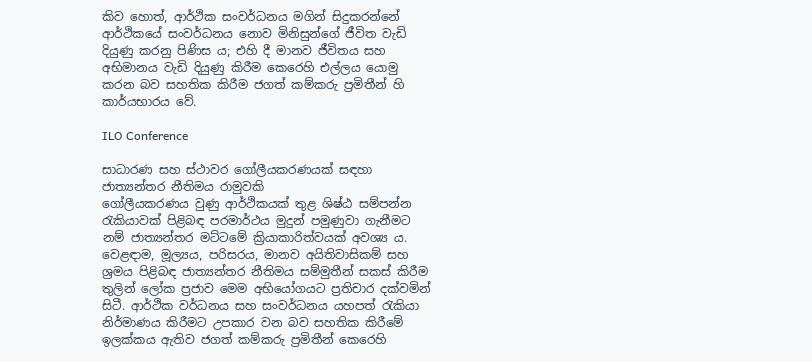කිව හොත්, ආර්ථික සංවර්ධනය මගින් සිදුකරන්නේ ආර්ථිකයේ සංවර්ධනය නොව මිනිසුන්ගේ ජීවිත වැඩි දියුණු කරනු පිණිස ය; එහි දී මානව ජීවිතය සහ අභිමානය වැඩි දියුණු කිරීම කෙරෙහි එල්ලය යොමු කරන බව සහතික කිරීම ජගත් කම්කරු ප්‍රමිතීන් හි කාර්යභාරය වේ.

ILO Conference

සාධාරණ සහ ස්ථාවර ගෝලීයකරණයක් සඳහා ජාත්‍යන්තර නීතිමය රාමුවකි
ගෝලීයකරණය වුණු ආර්ථිකයක් තුළ ශිෂ්ඨ සම්පන්න රැකියාවක් පිළිබඳ පරමාර්ථය මුදුන් පමුණුවා ගැනීමට නම් ජාත්‍යන්තර මට්ටමේ ක්‍රියාකාරිත්වයක් අවශ්‍ය ය. වෙළඳාම, මූල්‍යය, පරිසරය, මානව අයිතිවාසිකම් සහ ශ්‍රමය පිළිබඳ ජාත්‍යන්තර නීතිමය සම්මුතීන් සකස් කිරීම තුලින් ලෝක ප්‍රජාව මෙම අභියෝගයට ප්‍රතිචාර දක්වමින් සිටී. ආර්ථික වර්ධනය සහ සංවර්ධනය යහපත් රැකියා නිර්මාණය කිරීමට උපකාර වන බව සහතික කිරීමේ ඉලක්කය ඇතිව ජගත් කම්කරු ප්‍රමිතීන් කෙරෙහි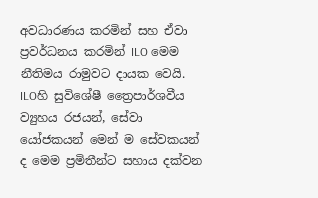අවධාරණය කරමින් සහ ඒවා ප්‍රවර්ධනය කරමින් ILO මෙම නීතිමය රාමුවට දායක වෙයි. ILOහි සුවිශේෂී ත්‍රෛපාර්ශවීය ව්‍යුහය රජයන්, සේවා යෝජකයන් මෙන් ම සේවකයන් ද මෙම ප්‍රමිතීන්ට සහාය දක්වන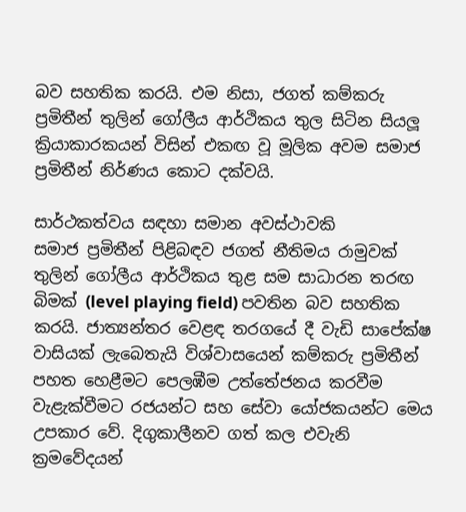බව සහතික කරයි. එම නිසා, ජගත් කම්කරු ප්‍රමිතීන් තුලින් ගෝලීය ආර්ථිකය තුල සිටින සියලූ ක්‍රියාකාරකයන් විසින් එකඟ වූ මූලික අවම සමාජ ප්‍රමිතීන් නිර්ණය කොට දක්වයි.

සාර්ථකත්වය සඳහා සමාන අවස්ථාවකි
සමාජ ප්‍රමිතීන් පිළිබඳව ජගත් නීතිමය රාමුවක් තුලින් ගෝලීය ආර්ථිකය තුළ සම සාධාරන තරඟ බිමක් (level playing field) පවතින බව සහතික කරයි. ජාත්‍යන්තර වෙළඳ තරගයේ දී වැඩි සාපේක්ෂ වාසියක් ලැබෙතැයි විශ්වාසයෙන් කම්කරු ප්‍රමිතීන් පහත හෙළීමට පෙලඹීම උත්තේජනය කරවීම වැළැක්වීමට රජයන්ට සහ සේවා යෝජකයන්ට මෙය උපකාර වේ. දිගුකාලීනව ගත් කල එවැනි ක්‍රමවේදයන්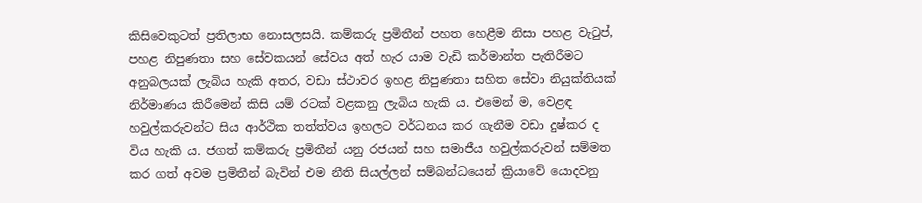කිසිවෙකුටත් ප්‍රතිලාභ නොසලසයි. කම්කරු ප්‍රමිතීන් පහත හෙළීම නිසා පහළ වැටුප්, පහළ නිපුණතා සහ සේවකයන් සේවය අත් හැර යාම වැඩි කර්මාන්ත පැතිරීමට අනුබලයක් ලැබිය හැකි අතර, වඩා ස්ථාවර ඉහළ නිපුණතා සහිත සේවා නියුක්තියක් නිර්මාණය කිරීමෙන් කිසි යම් රටක් වළකනු ලැබිය හැකි ය. එමෙන් ම, වෙළඳ හවුල්කරුවන්ට සිය ආර්ථික තත්ත්වය ඉහලට වර්ධනය කර ගැනීම වඩා දුෂ්කර ද විය හැකි ය. ජගත් කම්කරු ප්‍රමිතීන් යනු රජයන් සහ සමාජීය හවුල්කරුවන් සම්මත කර ගත් අවම ප්‍රමිතීන් බැවින් එම නීති සියල්ලන් සම්බන්ධයෙන් ක්‍රියාවේ යොදවනු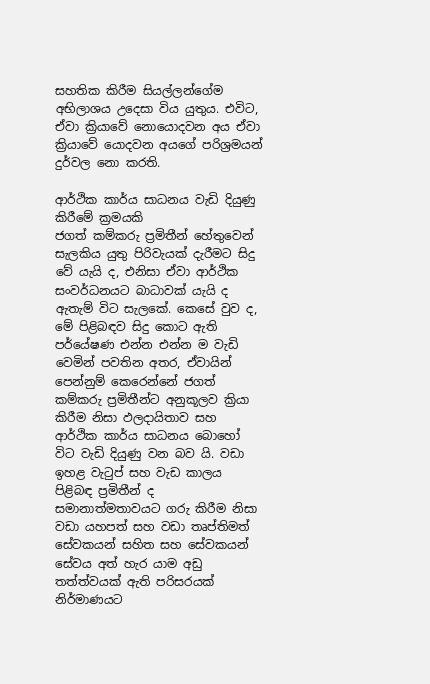සහතික කිරීම සියල්ලන්ගේම අභිලාශය උදෙසා විය යුතුය. එවිට, ඒවා ක්‍රියාවේ නොයොදවන අය ඒවා ක්‍රියාවේ යොදවන අයගේ පරිශ්‍රමයන් දුර්වල නො කරති.

ආර්ථික කාර්ය සාධනය වැඩි දියුණු කිරීමේ ක්‍රමයකි
ජගත් කම්කරු ප්‍රමිතීන් හේතුවෙන් සැලකිය යුතු පිරිවැයක් දැරීමට සිදු වේ යැයි ද, එනිසා ඒවා ආර්ථික සංවර්ධනයට බාධාවක් යැයි ද ඇතැම් විට සැලකේ. කෙසේ වුව ද, මේ පිළිබඳව සිදු කොට ඇති පර්යේෂණ එන්න එන්න ම වැඩි වෙමින් පවතින අතර, ඒවායින් පෙන්නුම් කෙරෙන්නේ ජගත් කම්කරු ප්‍රමිතීන්ට අනුකූලව ක්‍රියා කිරීම නිසා ඵලදායිතාව සහ ආර්ථික කාර්ය සාධනය බොහෝ විට වැඩි දියුණු වන බව යි. වඩා ඉහළ වැටුප් සහ වැඩ කාලය පිළිබඳ ප්‍රමිතීන් ද සමානාත්මතාවයට ගරු කිරීම නිසා වඩා යහපත් සහ වඩා තෘප්තිමත් සේවකයන් සහිත සහ සේවකයන් සේවය අත් හැර යාම අඩු තත්ත්වයක් ඇති පරිසරයක් නිර්මාණයට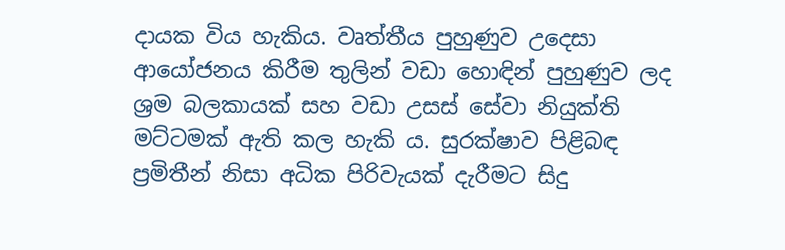දායක විය හැකිය. වෘත්තීය පුහුණුව උදෙසා ආයෝජනය කිරීම තුලින් වඩා හොඳින් පුහුණුව ලද ශ්‍රම බලකායක් සහ වඩා උසස් සේවා නියුක්ති මට්ටමක් ඇති කල හැකි ය. සුරක්ෂාව පිළිබඳ ප්‍රමිතීන් නිසා අධික පිරිවැයක් දැරීමට සිදු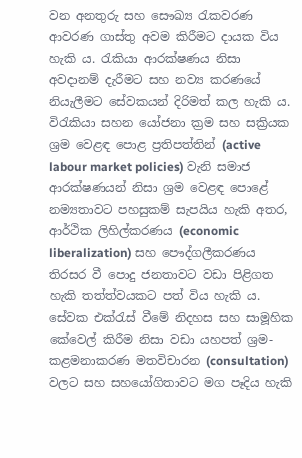වන අනතුරු සහ සෞඛ්‍ය රැකවරණ ආවරණ ගාස්තු අවම කිරීමට දායක විය හැකි ය. රැකියා ආරක්ෂණය නිසා අවදානම් දැරීමට සහ නව්‍ය කරණයේ නියැලීමට සේවකයන් දිරිමත් කල හැකි ය. විරැකියා සහන යෝජනා ක්‍රම සහ සක්‍රියක ශ්‍රම වෙළඳ පොළ ප්‍රතිපත්තින් (active labour market policies) වැනි සමාජ ආරක්ෂණයන් නිසා ශ්‍රම වෙළඳ පොළේ නම්‍යතාවට පහසුකම් සැපයිය හැකි අතර, ආර්ථික ලිහිල්කරණය (economic liberalization) සහ පෞද්ගලීකරණය තිරසර වී පොදු ජනතාවට වඩා පිළිගත හැකි තත්ත්වයකට පත් විය හැකි ය. සේවක එක්රැස් වීමේ නිදහස සහ සාමූහික කේවෙල් කිරීම නිසා වඩා යහපත් ශ්‍රම-කළමනාකරණ මතවිචාරන (consultation) වලට සහ සහයෝගිතාවට මග පෑදිය හැකි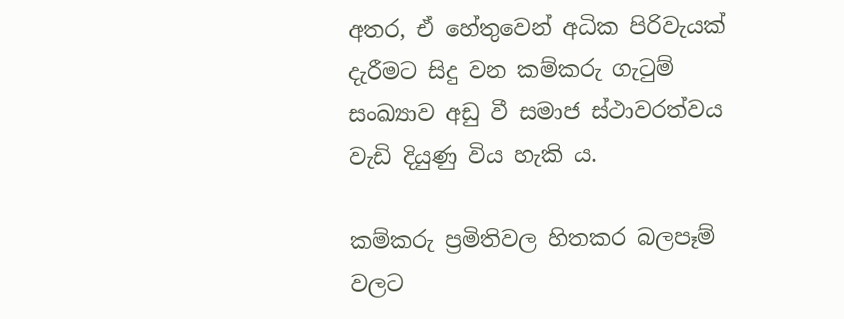අතර, ඒ හේතුවෙන් අධික පිරිවැයක් දැරීමට සිදු වන කම්කරු ගැටුම් සංඛ්‍යාව අඩු වී සමාජ ස්ථාවරත්වය වැඩි දියුණු විය හැකි ය.

කම්කරු ප්‍රමිතිවල හිතකර බලපෑම් වලට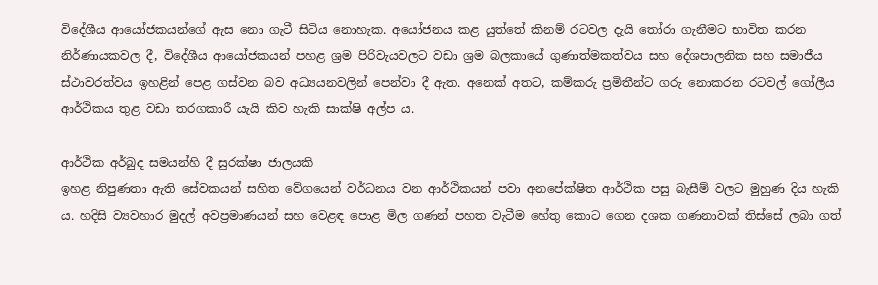විදේශීය ආයෝජකයන්ගේ ඇස නො ගැටී සිටිය නොහැක. අයෝජනය කළ යුත්තේ කිනම් රටවල දැයි තෝරා ගැනීමට භාවිත කරන නිර්ණායකවල දී, විදේශීය ආයෝජකයන් පහළ ශ්‍රම පිරිවැයවලට වඩා ශ්‍රම බලකායේ ගුණාත්මකත්වය සහ දේශපාලනික සහ සමාජීය ස්ථාවරත්වය ඉහළින් පෙළ ගස්වන බව අධ්‍යයනවලින් පෙන්වා දී ඇත. අනෙක් අතට, කම්කරු ප්‍රමිතීන්ට ගරු නොකරන රටවල් ගෝලීය ආර්ථිකය තුළ වඩා තරගකාරී යැයි කිව හැකි සාක්ෂි අල්ප ය.

ආර්ථික අර්බුද සමයන්හි දී සුරක්ෂා ජාලයකි
ඉහළ නිපුණතා ඇති සේවකයන් සහිත වේගයෙන් වර්ධනය වන ආර්ථිකයන් පවා අනපේක්ෂිත ආර්ථික පසු බැසීම් වලට මුහුණ දිය හැකි ය. හදිසි ව්‍යවහාර මුදල් අවප්‍රමාණයන් සහ වෙළඳ පොළ මිල ගණන් පහත වැටීම හේතු කොට ගෙන දශක ගණනාවක් තිස්සේ ලබා ගත්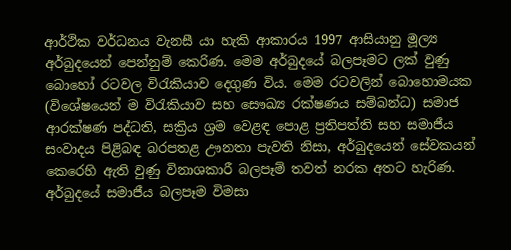ආර්ථික වර්ධනය වැනසී යා හැකි ආකාරය 1997 ආසියානු මූල්‍ය අර්බුදයෙන් පෙන්නුම් කෙරිණ. මෙම අර්බුදයේ බලපෑමට ලක් වුණු බොහෝ රටවල විරැකියාව දෙගුණ විය. මෙම රටවලින් බොහොමයක (විශේෂයෙන් ම විරැකියාව සහ සෞඛ්‍ය රක්ෂණය සම්බන්ධ) සමාජ ආරක්ෂණ පද්ධති, සක්‍රිය ශ්‍රම වෙළඳ පොළ ප්‍රතිපත්ති සහ සමාජීය සංවාදය පිළිබඳ බරපතළ ඌනතා පැවති නිසා, අර්බුදයෙන් සේවකයන් කෙරෙහි ඇති වුණු විනාශකාරී බලපෑම් තවත් නරක අතට හැරිණ. අර්බුදයේ සමාජීය බලපෑම විමසා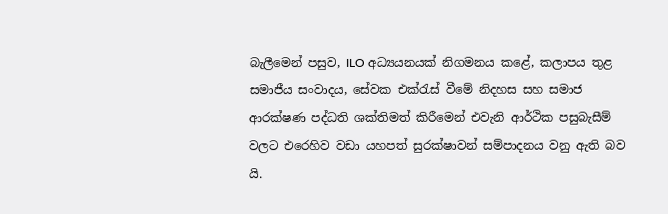බැලීමෙන් පසුව, ILO අධ්‍යයනයක් නිගමනය කළේ, කලාපය තුළ සමාජීය සංවාදය, සේවක එක්රැස් වීමේ නිදහස සහ සමාජ ආරක්ෂණ පද්ධති ශක්තිමත් කිරීමෙන් එවැනි ආර්ථික පසුබැසීම් වලට එරෙහිව වඩා යහපත් සුරක්ෂාවන් සම්පාදනය වනු ඇති බව යි.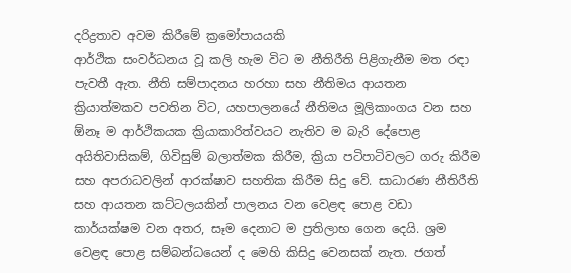දරිද්‍රතාව අවම කිරීමේ ක්‍රමෝපායයකි
ආර්ථික සංවර්ධනය වූ කලි හැම විට ම නීතිරීති පිළිගැනීම මත රඳා පැවතී ඇත. නීති සම්පාදනය හරහා සහ නීතිමය ආයතන ක්‍රියාත්මකව පවතින විට, යහපාලනයේ නීතිමය මූලිකාංගය වන සහ ඕනෑ ම ආර්ථිකයක ක්‍රියාකාරිත්වයට නැතිව ම බැරි දේපොළ අයිතිවාසිකම්, ගිවිසුම් බලාත්මක කිරීම, ක්‍රියා පටිපාටිවලට ගරු කිරීම සහ අපරාධවලින් ආරක්ෂාව සහතික කිරීම සිදු වේ. සාධාරණ නීතිරීති සහ ආයතන කට්ටලයකින් පාලනය වන වෙළඳ පොළ වඩා කාර්යක්ෂම වන අතර, සෑම දෙනාට ම ප්‍රතිලාභ ගෙන දෙයි. ශ්‍රම වෙළඳ පොළ සම්බන්ධයෙන් ද මෙහි කිසිදු වෙනසක් නැත. ජගත්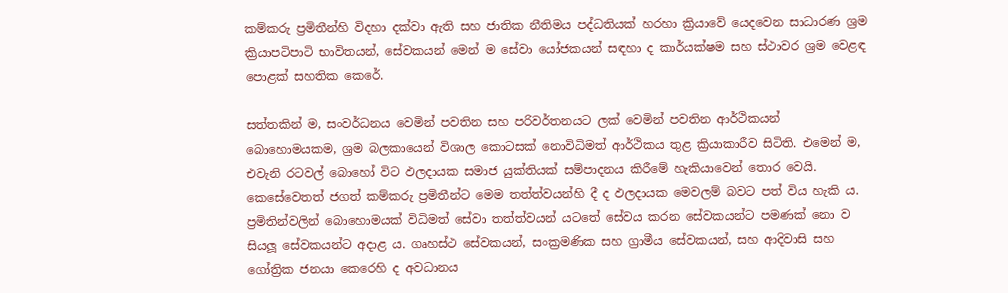කම්කරු ප්‍රමිතීන්හි විදහා දක්වා ඇති සහ ජාතික නීතිමය පද්ධතියක් හරහා ක්‍රියාවේ යෙදවෙන සාධාරණ ශ්‍රම ක්‍රියාපටිපාටි භාවිතයන්, සේවකයන් මෙන් ම සේවා යෝජකයන් සඳහා ද කාර්යක්ෂම සහ ස්ථාවර ශ්‍රම වෙළඳ පොළක් සහතික කෙරේ.

සත්තකින් ම, සංවර්ධනය වෙමින් පවතින සහ පරිවර්තනයට ලක් වෙමින් පවතින ආර්ථිකයන් බොහොමයකම, ශ්‍රම බලකායෙන් විශාල කොටසක් නොවිධිමත් ආර්ථිකය තුළ ක්‍රියාකාරීව සිටිති. එමෙන් ම, එවැනි රටවල් බොහෝ විට ඵලදායක සමාජ යුක්තියක් සම්පාදනය කිරීමේ හැකියාවෙන් තොර වෙයි. කෙසේවෙතත් ජගත් කම්කරු ප්‍රමිතීන්ට මෙම තත්ත්වයන්හි දී ද ඵලදායක මෙවලම් බවට පත් විය හැකි ය. ප්‍රමිතින්වලින් බොහොමයක් විධිමත් සේවා තත්ත්වයන් යටතේ සේවය කරන සේවකයන්ට පමණක් නො ව සියලූ සේවකයන්ට අදාළ ය. ගෘහස්ථ සේවකයන්, සංක්‍රමණික සහ ග්‍රාමීය සේවකයන්, සහ ආදිවාසි සහ ගෝත්‍රික ජනයා කෙරෙහි ද අවධානය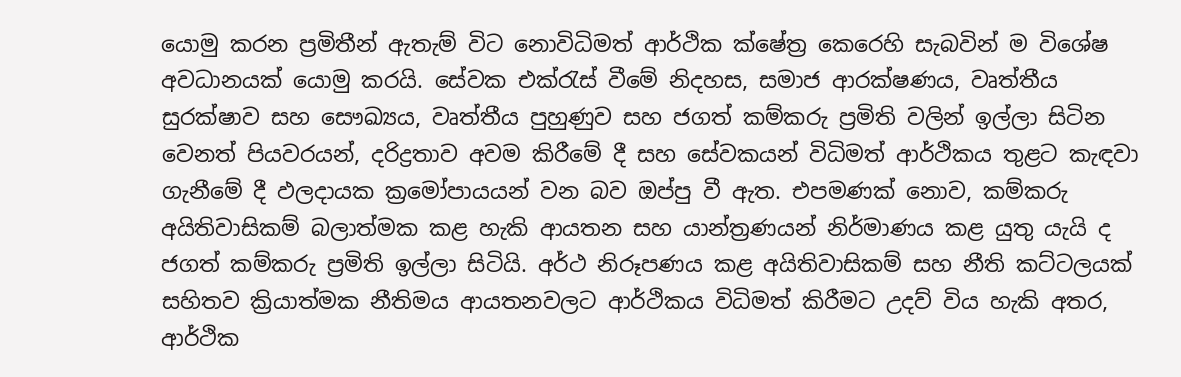යොමු කරන ප්‍රමිතීන් ඇතැම් විට නොවිධිමත් ආර්ථික ක්ෂේත්‍ර කෙරෙහි සැබවින් ම විශේෂ අවධානයක් යොමු කරයි. සේවක එක්රැස් වීමේ නිදහස, සමාජ ආරක්ෂණය, වෘත්තීය සුරක්ෂාව සහ සෞඛ්‍යය, වෘත්තීය පුහුණුව සහ ජගත් කම්කරු ප්‍රමිති වලින් ඉල්ලා සිටින වෙනත් පියවරයන්, දරිද්‍රතාව අවම කිරීමේ දී සහ සේවකයන් විධිමත් ආර්ථිකය තුළට කැඳවා ගැනීමේ දී ඵලදායක ක්‍රමෝපායයන් වන බව ඔප්පු වී ඇත. එපමණක් නොව, කම්කරු අයිතිවාසිකම් බලාත්මක කළ හැකි ආයතන සහ යාන්ත්‍රණයන් නිර්මාණය කළ යුතු යැයි ද ජගත් කම්කරු ප්‍රමිති ඉල්ලා සිටියි. අර්ථ නිරූපණය කළ අයිතිවාසිකම් සහ නීති කට්ටලයක් සහිතව ක්‍රියාත්මක නීතිමය ආයතනවලට ආර්ථිකය විධිමත් කිරීමට උදව් විය හැකි අතර, ආර්ථික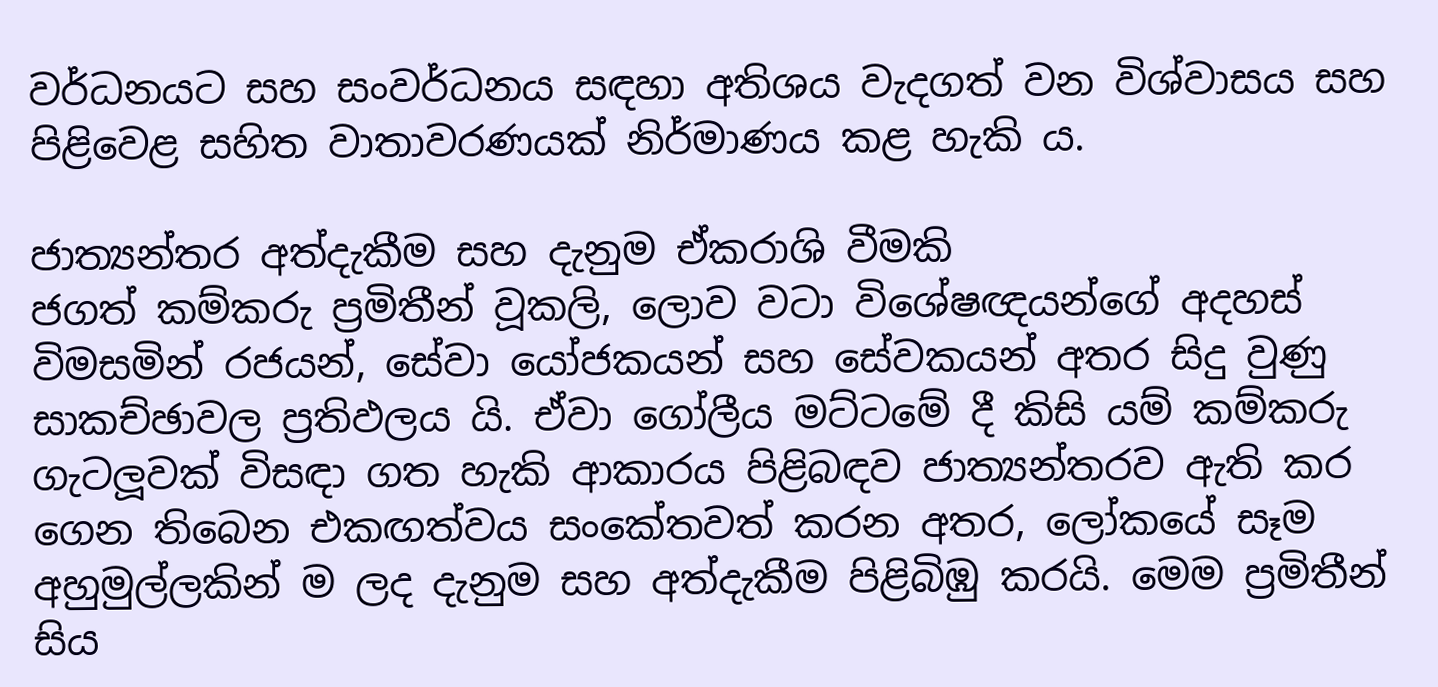වර්ධනයට සහ සංවර්ධනය සඳහා අතිශය වැදගත් වන විශ්වාසය සහ පිළිවෙළ සහිත වාතාවරණයක් නිර්මාණය කළ හැකි ය.

ජාත්‍යන්තර අත්දැකීම සහ දැනුම ඒකරාශි වීමකි
ජගත් කම්කරු ප්‍රමිතීන් වූකලි, ලොව වටා විශේෂඥයන්ගේ අදහස් විමසමින් රජයන්, සේවා යෝජකයන් සහ සේවකයන් අතර සිදු වුණු සාකච්ඡාවල ප්‍රතිඵලය යි. ඒවා ගෝලීය මට්ටමේ දී කිසි යම් කම්කරු ගැටලූවක් විසඳා ගත හැකි ආකාරය පිළිබඳව ජාත්‍යන්තරව ඇති කර ගෙන තිබෙන එකඟත්වය සංකේතවත් කරන අතර, ලෝකයේ සෑම අහුමුල්ලකින් ම ලද දැනුම සහ අත්දැකීම පිළිබිඹු කරයි. මෙම ප්‍රමිතීන් සිය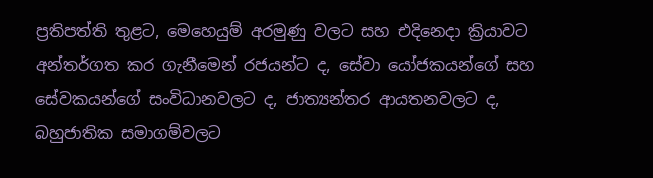ප්‍රතිපත්ති තුළට, මෙහෙයුම් අරමුණු වලට සහ එදිනෙදා ක්‍රියාවට අන්තර්ගත කර ගැනීමෙන් රජයන්ට ද, සේවා යෝජකයන්ගේ සහ සේවකයන්ගේ සංවිධානවලට ද, ජාත්‍යන්තර ආයතනවලට ද, බහුජාතික සමාගම්වලට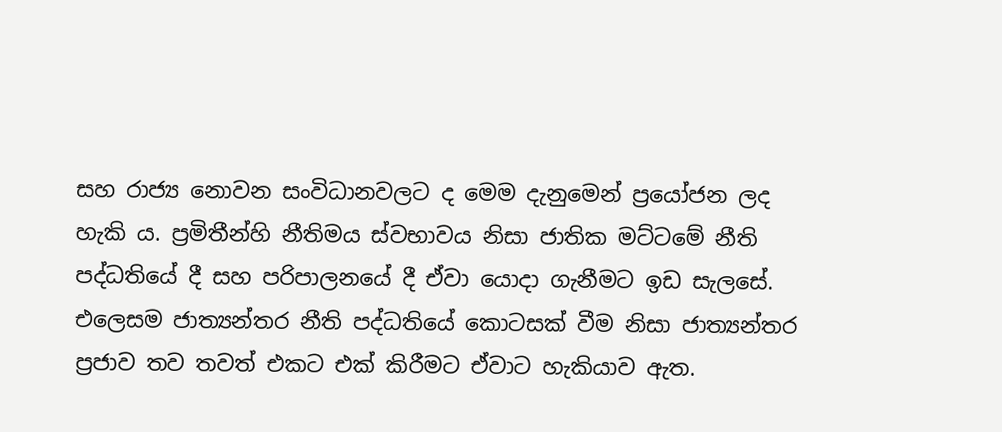සහ රාජ්‍ය නොවන සංවිධානවලට ද මෙම දැනුමෙන් ප්‍රයෝජන ලද හැකි ය. ප්‍රමිතීන්හි නීතිමය ස්වභාවය නිසා ජාතික මට්ටමේ නීති පද්ධතියේ දී සහ පරිපාලනයේ දී ඒවා යොදා ගැනීමට ඉඩ සැලසේ. එලෙසම ජාත්‍යන්තර නීති පද්ධතියේ කොටසක් වීම නිසා ජාත්‍යන්තර ප්‍රජාව තව තවත් එකට එක් කිරීමට ඒවාට හැකියාව ඇත.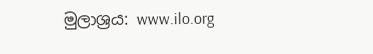මුලාශ්‍රය: www.ilo.org